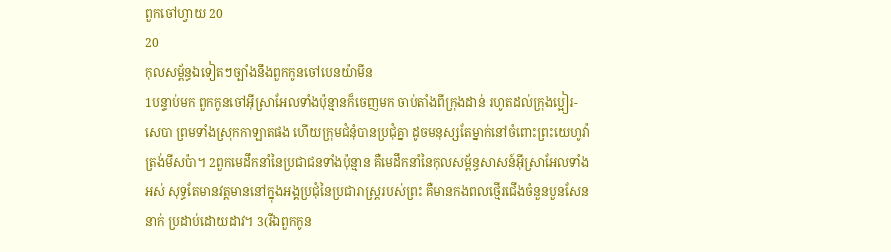ពួកចៅហ្វាយ 20
20
កុលសម្ព័ន្ធឯទៀតៗច្បាំងនឹងពួកកូនចៅបេនយ៉ាមីន
1បន្ទាប់មក ពួកកូនចៅអ៊ីស្រាអែលទាំងប៉ុន្មានក៏ចេញមក ចាប់តាំងពីក្រុងដាន់ រហូតដល់ក្រុងប្អៀរ-សេបា ព្រមទាំងស្រុកកាឡាតផង ហើយក្រុមជំនុំបានប្រជុំគ្នា ដូចមនុស្សតែម្នាក់នៅចំពោះព្រះយេហូវ៉ា ត្រង់មីសប៉ា។ 2ពួកមេដឹកនាំនៃប្រជាជនទាំងប៉ុន្មាន គឺមេដឹកនាំនៃកុលសម្ព័ន្ធសាសន៍អ៊ីស្រាអែលទាំងអស់ សុទ្ធតែមានវត្តមាននៅក្នុងអង្គប្រជុំនៃប្រជារាស្ត្ររបស់ព្រះ គឺមានកងពលថ្មើរជើងចំនួនបួនសែននាក់ ប្រដាប់ដោយដាវ។ 3(រីឯពួកកូន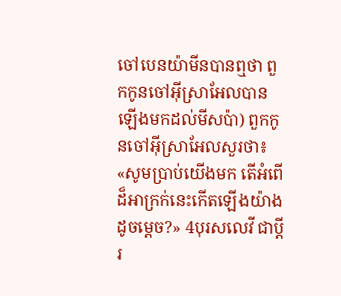ចៅបេនយ៉ាមីនបានឮថា ពួកកូនចៅអ៊ីស្រាអែលបានឡើងមកដល់មីសប៉ា) ពួកកូនចៅអ៊ីស្រាអែលសួរថា៖ «សូមប្រាប់យើងមក តើអំពើដ៏អាក្រក់នេះកើតឡើងយ៉ាងដូចម្ដេច?» 4បុរសលេវី ជាប្តីរ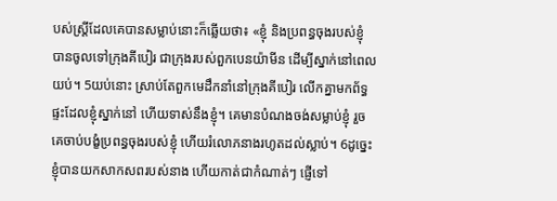បស់ស្ត្រីដែលគេបានសម្លាប់នោះក៏ឆ្លើយថា៖ «ខ្ញុំ និងប្រពន្ធចុងរបស់ខ្ញុំ បានចូលទៅក្រុងគីបៀរ ជាក្រុងរបស់ពួកបេនយ៉ាមីន ដើម្បីស្នាក់នៅពេលយប់។ 5យប់នោះ ស្រាប់តែពួកមេដឹកនាំនៅក្រុងគីបៀរ លើកគ្នាមកព័ទ្ធផ្ទះដែលខ្ញុំស្នាក់នៅ ហើយទាស់នឹងខ្ញុំ។ គេមានបំណងចង់សម្លាប់ខ្ញុំ រួចគេចាប់បង្ខំប្រពន្ធចុងរបស់ខ្ញុំ ហើយរំលោភនាងរហូតដល់ស្លាប់។ 6ដូច្នេះ ខ្ញុំបានយកសាកសពរបស់នាង ហើយកាត់ជាកំណាត់ៗ ផ្ញើទៅ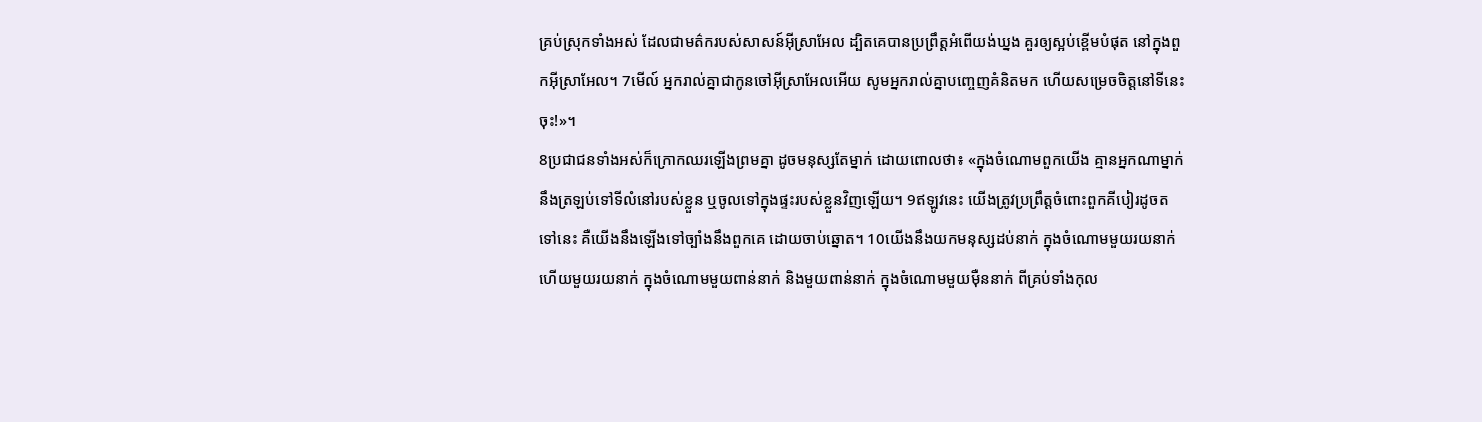គ្រប់ស្រុកទាំងអស់ ដែលជាមត៌ករបស់សាសន៍អ៊ីស្រាអែល ដ្បិតគេបានប្រព្រឹត្តអំពើយង់ឃ្នង គួរឲ្យស្អប់ខ្ពើមបំផុត នៅក្នុងពួកអ៊ីស្រាអែល។ 7មើល៍ អ្នករាល់គ្នាជាកូនចៅអ៊ីស្រាអែលអើយ សូមអ្នករាល់គ្នាបញ្ចេញគំនិតមក ហើយសម្រេចចិត្តនៅទីនេះចុះ!»។
8ប្រជាជនទាំងអស់ក៏ក្រោកឈរឡើងព្រមគ្នា ដូចមនុស្សតែម្នាក់ ដោយពោលថា៖ «ក្នុងចំណោមពួកយើង គ្មានអ្នកណាម្នាក់នឹងត្រឡប់ទៅទីលំនៅរបស់ខ្លួន ឬចូលទៅក្នុងផ្ទះរបស់ខ្លួនវិញឡើយ។ 9ឥឡូវនេះ យើងត្រូវប្រព្រឹត្តចំពោះពួកគីបៀរដូចតទៅនេះ គឺយើងនឹងឡើងទៅច្បាំងនឹងពួកគេ ដោយចាប់ឆ្នោត។ 10យើងនឹងយកមនុស្សដប់នាក់ ក្នុងចំណោមមួយរយនាក់ ហើយមួយរយនាក់ ក្នុងចំណោមមួយពាន់នាក់ និងមួយពាន់នាក់ ក្នុងចំណោមមួយម៉ឺននាក់ ពីគ្រប់ទាំងកុល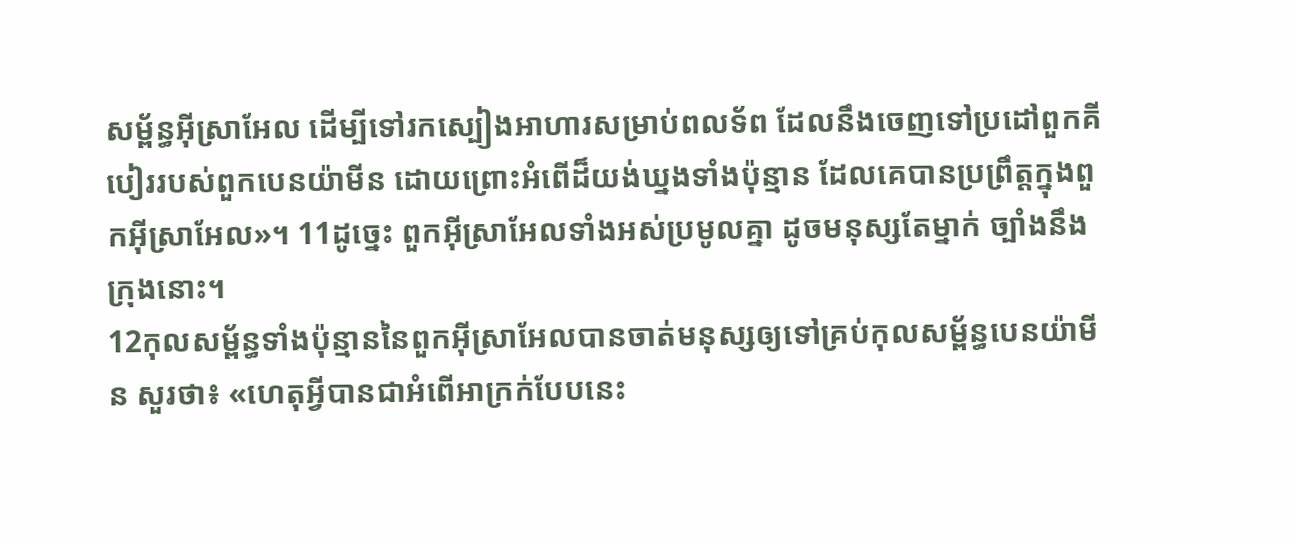សម្ព័ន្ធអ៊ីស្រាអែល ដើម្បីទៅរកស្បៀងអាហារសម្រាប់ពលទ័ព ដែលនឹងចេញទៅប្រដៅពួកគីបៀររបស់ពួកបេនយ៉ាមីន ដោយព្រោះអំពើដ៏យង់ឃ្នងទាំងប៉ុន្មាន ដែលគេបានប្រព្រឹត្តក្នុងពួកអ៊ីស្រាអែល»។ 11ដូច្នេះ ពួកអ៊ីស្រាអែលទាំងអស់ប្រមូលគ្នា ដូចមនុស្សតែម្នាក់ ច្បាំងនឹងក្រុងនោះ។
12កុលសម្ព័ន្ធទាំងប៉ុន្មាននៃពួកអ៊ីស្រាអែលបានចាត់មនុស្សឲ្យទៅគ្រប់កុលសម្ព័ន្ធបេនយ៉ាមីន សួរថា៖ «ហេតុអ្វីបានជាអំពើអាក្រក់បែបនេះ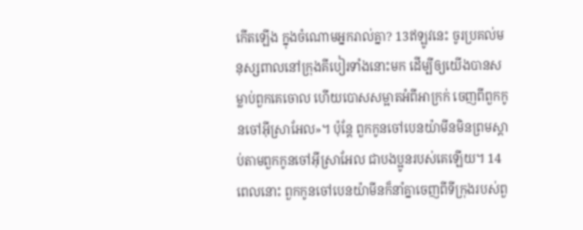កើតឡើង ក្នុងចំណោមអ្នករាល់គ្នា? 13ឥឡូវនេះ ចូរប្រគល់មនុស្សពាលនៅក្រុងគីបៀរទាំងនោះមក ដើម្បីឲ្យយើងបានសម្លាប់ពួកគេចោល ហើយបោសសម្អាតអំពីអាក្រក់ ចេញពីពួកកូនចៅអ៊ីស្រាអែល»។ ប៉ុន្ដែ ពួកកូនចៅបេនយ៉ាមីនមិនព្រមស្តាប់តាមពួកកូនចៅអ៊ីស្រាអែល ជាបងប្អូនរបស់គេឡើយ។ 14ពេលនោះ ពួកកូនចៅបេនយ៉ាមីនក៏នាំគ្នាចេញពីទីក្រុងរបស់ពួ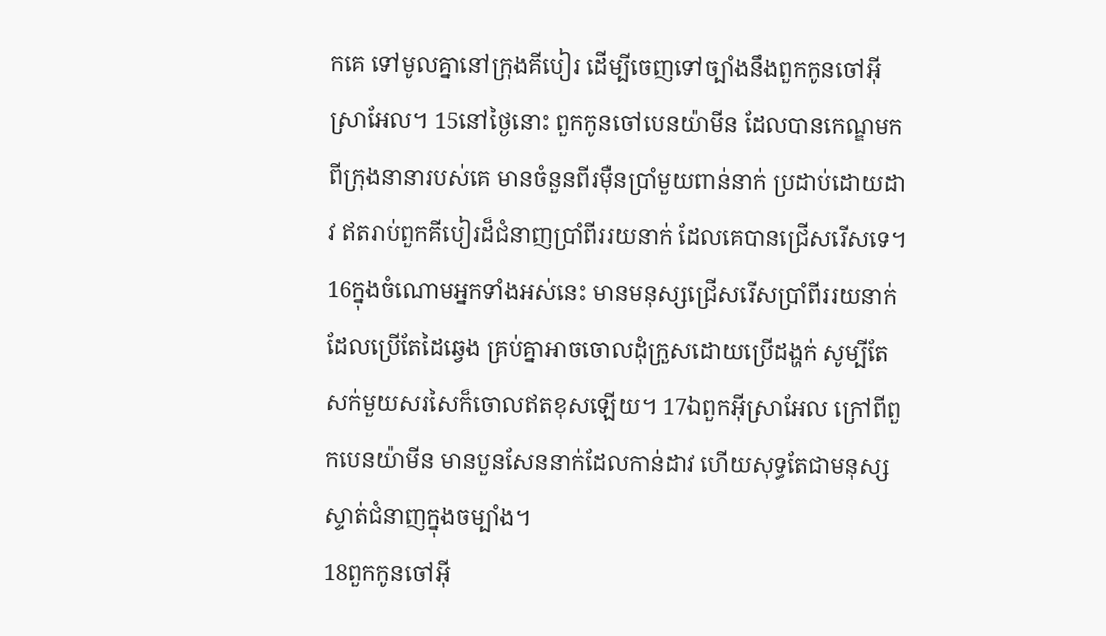កគេ ទៅមូលគ្នានៅក្រុងគីបៀរ ដើម្បីចេញទៅច្បាំងនឹងពួកកូនចៅអ៊ីស្រាអែល។ 15នៅថ្ងៃនោះ ពួកកូនចៅបេនយ៉ាមីន ដែលបានកេណ្ឌមកពីក្រុងនានារបស់គេ មានចំនួនពីរម៉ឺនប្រាំមួយពាន់នាក់ ប្រដាប់ដោយដាវ ឥតរាប់ពួកគីបៀរដ៏ជំនាញប្រាំពីររយនាក់ ដែលគេបានជ្រើសរើសទេ។ 16ក្នុងចំណោមអ្នកទាំងអស់នេះ មានមនុស្សជ្រើសរើសប្រាំពីររយនាក់ ដែលប្រើតែដៃឆ្វេង គ្រប់គ្នាអាចចោលដុំក្រួសដោយប្រើដង្ហក់ សូម្បីតែសក់មួយសរសៃក៏ចោលឥតខុសឡើយ។ 17ឯពួកអ៊ីស្រាអែល ក្រៅពីពួកបេនយ៉ាមីន មានបួនសែននាក់ដែលកាន់ដាវ ហើយសុទ្ធតែជាមនុស្សស្ទាត់ជំនាញក្នុងចម្បាំង។
18ពួកកូនចៅអ៊ី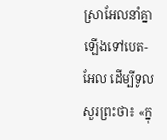ស្រាអែលនាំគ្នាឡើងទៅបេត-អែល ដើម្បីទូលសួរព្រះថា៖ «ក្នុ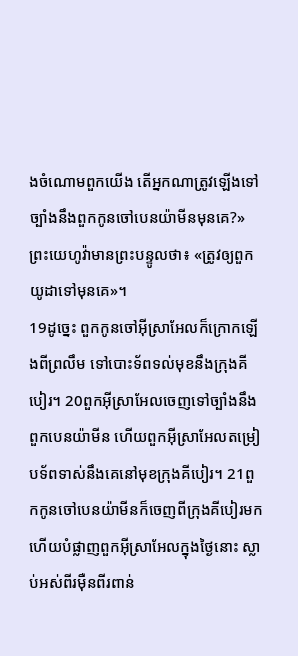ងចំណោមពួកយើង តើអ្នកណាត្រូវឡើងទៅច្បាំងនឹងពួកកូនចៅបេនយ៉ាមីនមុនគេ?» ព្រះយេហូវ៉ាមានព្រះបន្ទូលថា៖ «ត្រូវឲ្យពួកយូដាទៅមុនគេ»។
19ដូច្នេះ ពួកកូនចៅអ៊ីស្រាអែលក៏ក្រោកឡើងពីព្រលឹម ទៅបោះទ័ពទល់មុខនឹងក្រុងគីបៀរ។ 20ពួកអ៊ីស្រាអែលចេញទៅច្បាំងនឹងពួកបេនយ៉ាមីន ហើយពួកអ៊ីស្រាអែលតម្រៀបទ័ពទាស់នឹងគេនៅមុខក្រុងគីបៀរ។ 21ពួកកូនចៅបេនយ៉ាមីនក៏ចេញពីក្រុងគីបៀរមក ហើយបំផ្លាញពួកអ៊ីស្រាអែលក្នុងថ្ងៃនោះ ស្លាប់អស់ពីរម៉ឺនពីរពាន់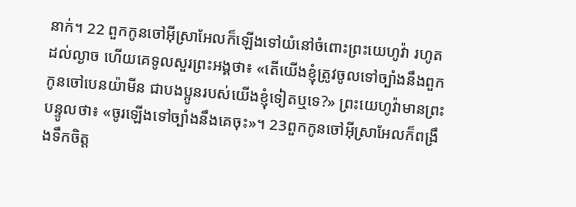នាក់។ 22 ពួកកូនចៅអ៊ីស្រាអែលក៏ឡើងទៅយំនៅចំពោះព្រះយេហូវ៉ា រហូតដល់ល្ងាច ហើយគេទូលសួរព្រះអង្គថា៖ «តើយើងខ្ញុំត្រូវចូលទៅច្បាំងនឹងពួកកូនចៅបេនយ៉ាមីន ជាបងប្អូនរបស់យើងខ្ញុំទៀតឬទេ?» ព្រះយេហូវ៉ាមានព្រះបន្ទូលថា៖ «ចូរឡើងទៅច្បាំងនឹងគេចុះ»។ 23ពួកកូនចៅអ៊ីស្រាអែលក៏ពង្រឹងទឹកចិត្ត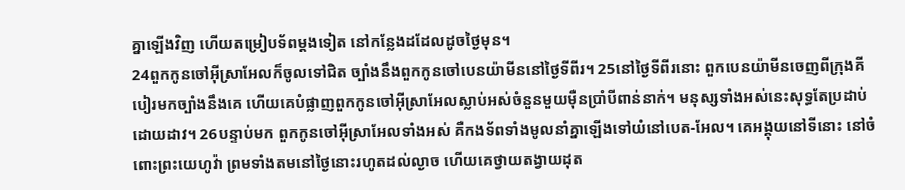គ្នាឡើងវិញ ហើយតម្រៀបទ័ពម្តងទៀត នៅកន្លែងដដែលដូចថ្ងៃមុន។
24ពួកកូនចៅអ៊ីស្រាអែលក៏ចូលទៅជិត ច្បាំងនឹងពួកកូនចៅបេនយ៉ាមីននៅថ្ងៃទីពីរ។ 25នៅថ្ងៃទីពីរនោះ ពួកបេនយ៉ាមីនចេញពីក្រុងគីបៀរមកច្បាំងនឹងគេ ហើយគេបំផ្លាញពួកកូនចៅអ៊ីស្រាអែលស្លាប់អស់ចំនួនមួយម៉ឺនប្រាំបីពាន់នាក់។ មនុស្សទាំងអស់នេះសុទ្ធតែប្រដាប់ដោយដាវ។ 26បន្ទាប់មក ពួកកូនចៅអ៊ីស្រាអែលទាំងអស់ គឺកងទ័ពទាំងមូលនាំគ្នាឡើងទៅយំនៅបេត-អែល។ គេអង្គុយនៅទីនោះ នៅចំពោះព្រះយេហូវ៉ា ព្រមទាំងតមនៅថ្ងៃនោះរហូតដល់ល្ងាច ហើយគេថ្វាយតង្វាយដុត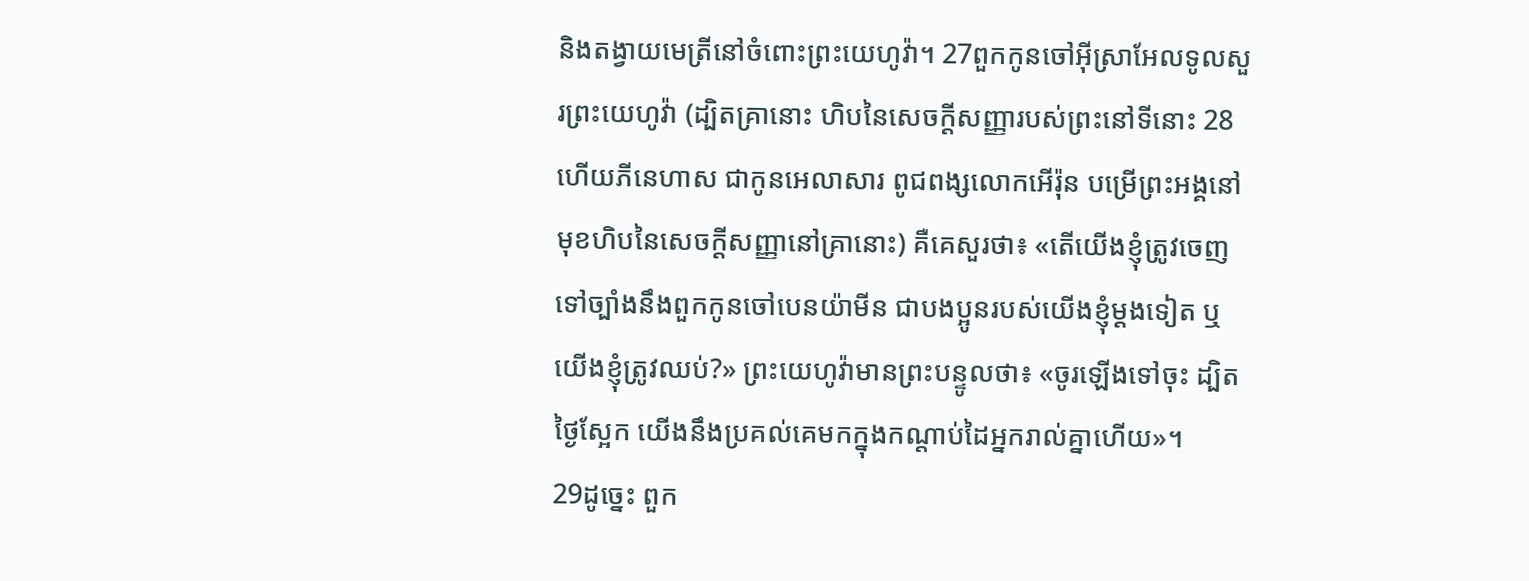និងតង្វាយមេត្រីនៅចំពោះព្រះយេហូវ៉ា។ 27ពួកកូនចៅអ៊ីស្រាអែលទូលសួរព្រះយេហូវ៉ា (ដ្បិតគ្រានោះ ហិបនៃសេចក្ដីសញ្ញារបស់ព្រះនៅទីនោះ 28ហើយភីនេហាស ជាកូនអេលាសារ ពូជពង្សលោកអើរ៉ុន បម្រើព្រះអង្គនៅមុខហិបនៃសេចក្ដីសញ្ញានៅគ្រានោះ) គឺគេសួរថា៖ «តើយើងខ្ញុំត្រូវចេញទៅច្បាំងនឹងពួកកូនចៅបេនយ៉ាមីន ជាបងប្អូនរបស់យើងខ្ញុំម្ដងទៀត ឬយើងខ្ញុំត្រូវឈប់?» ព្រះយេហូវ៉ាមានព្រះបន្ទូលថា៖ «ចូរឡើងទៅចុះ ដ្បិតថ្ងៃស្អែក យើងនឹងប្រគល់គេមកក្នុងកណ្ដាប់ដៃអ្នករាល់គ្នាហើយ»។
29ដូច្នេះ ពួក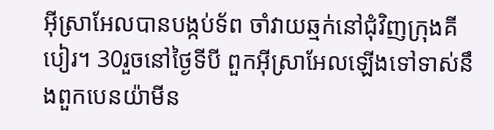អ៊ីស្រាអែលបានបង្កប់ទ័ព ចាំវាយឆ្មក់នៅជុំវិញក្រុងគីបៀរ។ 30រួចនៅថ្ងៃទីបី ពួកអ៊ីស្រាអែលឡើងទៅទាស់នឹងពួកបេនយ៉ាមីន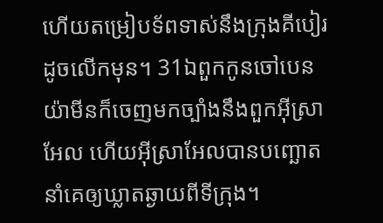ហើយតម្រៀបទ័ពទាស់នឹងក្រុងគីបៀរ ដូចលើកមុន។ 31ឯពួកកូនចៅបេនយ៉ាមីនក៏ចេញមកច្បាំងនឹងពួកអ៊ីស្រាអែល ហើយអ៊ីស្រាអែលបានបញ្ឆោតនាំគេឲ្យឃ្លាតឆ្ងាយពីទីក្រុង។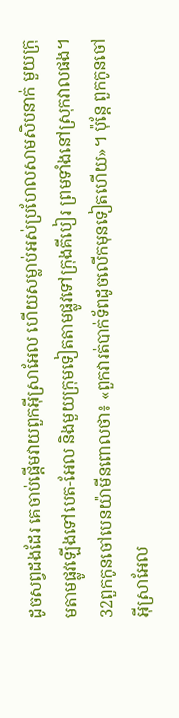ដូចសព្វដងដែរ គេចាប់ផ្ដើមវាយពួកអ៊ីស្រាអែល ហើយសម្លាប់អស់ប្រហែលសាមសិបនាក់ មួយក្រុមតាមផ្លូវឡើងទៅបេត-អែល និងមួយក្រុមទៀតតាមផ្លូវទៅក្រុងគីបៀរ ព្រមទាំងនៅស្រុកវាលផង។ 32ពួកកូនចៅបេនយ៉ាមីនពោលថា៖ «ពួកវារត់បាក់ទ័ពដូចលើកមុនទៀតហើយ»។ ប៉ុន្ដែ ពួកកូនចៅអ៊ីស្រាអែល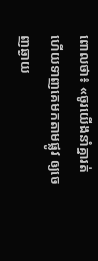ពោលថា៖ «ចូរយើងនាំគ្នារត់ ហើយទាញគេមកតាមផ្លូវ ឲ្យចេញឆ្ងាយ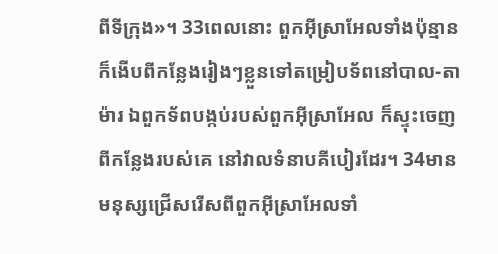ពីទីក្រុង»។ 33ពេលនោះ ពួកអ៊ីស្រាអែលទាំងប៉ុន្មានក៏ងើបពីកន្លែងរៀងៗខ្លួនទៅតម្រៀបទ័ពនៅបាល-តាម៉ារ ឯពួកទ័ពបង្កប់របស់ពួកអ៊ីស្រាអែល ក៏ស្ទុះចេញពីកន្លែងរបស់គេ នៅវាលទំនាបគីបៀរដែរ។ 34មានមនុស្សជ្រើសរើសពីពួកអ៊ីស្រាអែលទាំ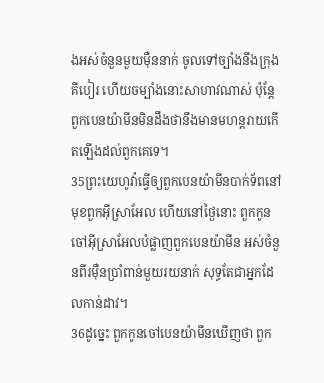ងអស់ចំនួនមួយម៉ឺននាក់ ចូលទៅច្បាំងនឹងក្រុងគីបៀរ ហើយចម្បាំងនោះសាហាវណាស់ ប៉ុន្ដែ ពួកបេនយ៉ាមីនមិនដឹងថានឹងមានមហន្តរាយកើតឡើងដល់ពួកគេទេ។
35ព្រះយេហូវ៉ាធ្វើឲ្យពួកបេនយ៉ាមីនបាក់ទ័ពនៅមុខពួកអ៊ីស្រាអែល ហើយនៅថ្ងៃនោះ ពួកកូនចៅអ៊ីស្រាអែលបំផ្លាញពួកបេនយ៉ាមីន អស់ចំនួនពីរម៉ឺនប្រាំពាន់មួយរយនាក់ សុទ្ធតែជាអ្នកដែលកាន់ដាវ។
36ដូច្នេះ ពួកកូនចៅបេនយ៉ាមីនឃើញថា ពួក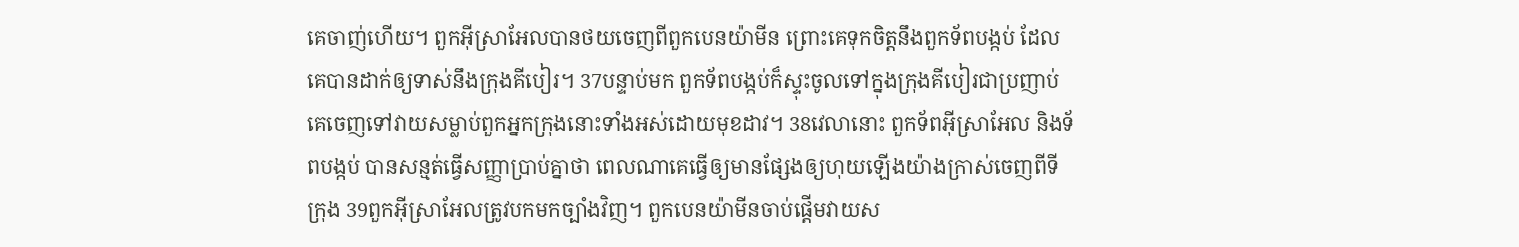គេចាញ់ហើយ។ ពួកអ៊ីស្រាអែលបានថយចេញពីពួកបេនយ៉ាមីន ព្រោះគេទុកចិត្តនឹងពួកទ័ពបង្កប់ ដែលគេបានដាក់ឲ្យទាស់នឹងក្រុងគីបៀរ។ 37បន្ទាប់មក ពួកទ័ពបង្កប់ក៏ស្ទុះចូលទៅក្នុងក្រុងគីបៀរជាប្រញាប់ គេចេញទៅវាយសម្លាប់ពួកអ្នកក្រុងនោះទាំងអស់ដោយមុខដាវ។ 38វេលានោះ ពួកទ័ពអ៊ីស្រាអែល និងទ័ពបង្កប់ បានសន្មត់ធ្វើសញ្ញាប្រាប់គ្នាថា ពេលណាគេធ្វើឲ្យមានផ្សែងឲ្យហុយឡើងយ៉ាងក្រាស់ចេញពីទីក្រុង 39ពួកអ៊ីស្រាអែលត្រូវបកមកច្បាំងវិញ។ ពួកបេនយ៉ាមីនចាប់ផ្ដើមវាយស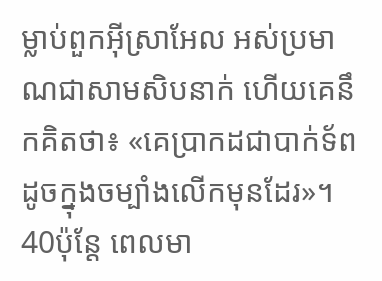ម្លាប់ពួកអ៊ីស្រាអែល អស់ប្រមាណជាសាមសិបនាក់ ហើយគេនឹកគិតថា៖ «គេប្រាកដជាបាក់ទ័ពដូចក្នុងចម្បាំងលើកមុនដែរ»។ 40ប៉ុន្ដែ ពេលមា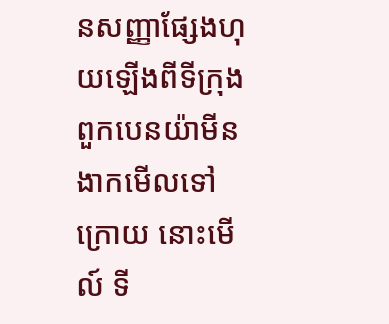នសញ្ញាផ្សែងហុយឡើងពីទីក្រុង ពួកបេនយ៉ាមីនងាកមើលទៅក្រោយ នោះមើល៍ ទី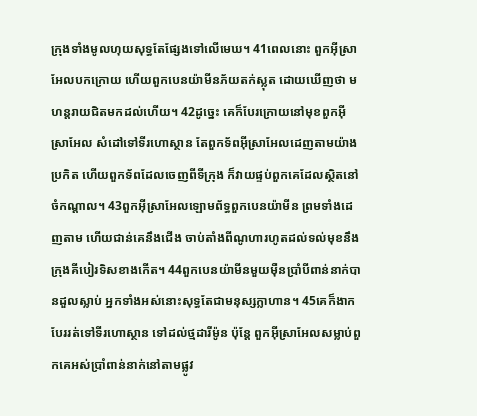ក្រុងទាំងមូលហុយសុទ្ធតែផ្សែងទៅលើមេឃ។ 41ពេលនោះ ពួកអ៊ីស្រាអែលបកក្រោយ ហើយពួកបេនយ៉ាមីនភ័យតក់ស្លុត ដោយឃើញថា មហន្តរាយជិតមកដល់ហើយ។ 42ដូច្នេះ គេក៏បែរក្រោយនៅមុខពួកអ៊ីស្រាអែល សំដៅទៅទីរហោស្ថាន តែពួកទ័ពអ៊ីស្រាអែលដេញតាមយ៉ាងប្រកិត ហើយពួកទ័ពដែលចេញពីទីក្រុង ក៏វាយផ្ទប់ពួកគេដែលស្ថិតនៅចំកណ្ដាល។ 43ពួកអ៊ីស្រាអែលឡោមព័ទ្ធពួកបេនយ៉ាមីន ព្រមទាំងដេញតាម ហើយជាន់គេនឹងជើង ចាប់តាំងពីណូហារហូតដល់ទល់មុខនឹងក្រុងគីបៀរទិសខាងកើត។ 44ពួកបេនយ៉ាមីនមួយម៉ឺនប្រាំបីពាន់នាក់បានដួលស្លាប់ អ្នកទាំងអស់នោះសុទ្ធតែជាមនុស្សក្លាហាន។ 45គេក៏ងាកបែររត់ទៅទីរហោស្ថាន ទៅដល់ថ្មដារីម៉ូន ប៉ុន្ដែ ពួកអ៊ីស្រាអែលសម្លាប់ពួកគេអស់ប្រាំពាន់នាក់នៅតាមផ្លូវ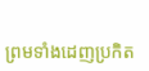ព្រមទាំងដេញប្រកិត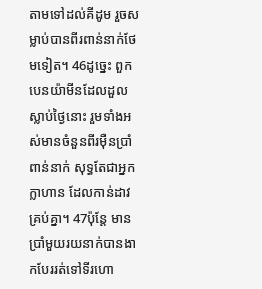តាមទៅដល់គីដូម រួចសម្លាប់បានពីរពាន់នាក់ថែមទៀត។ 46ដូច្នេះ ពួកបេនយ៉ាមីនដែលដួលស្លាប់ថ្ងៃនោះ រួមទាំងអស់មានចំនួនពីរម៉ឺនប្រាំពាន់នាក់ សុទ្ធតែជាអ្នកក្លាហាន ដែលកាន់ដាវគ្រប់គ្នា។ 47ប៉ុន្តែ មានប្រាំមួយរយនាក់បានងាកបែររត់ទៅទីរហោ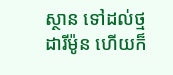ស្ថាន ទៅដល់ថ្មដារីម៉ូន ហើយក៏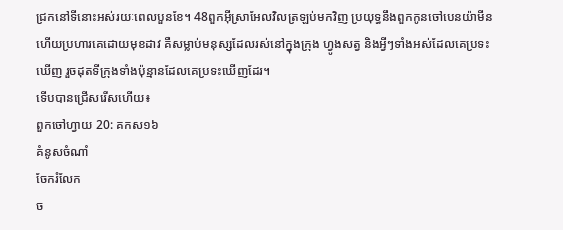ជ្រកនៅទីនោះអស់រយៈពេលបួនខែ។ 48ពួកអ៊ីស្រាអែលវិលត្រឡប់មកវិញ ប្រយុទ្ធនឹងពួកកូនចៅបេនយ៉ាមីន ហើយប្រហារគេដោយមុខដាវ គឺសម្លាប់មនុស្សដែលរស់នៅក្នុងក្រុង ហ្វូងសត្វ និងអ្វីៗទាំងអស់ដែលគេប្រទះឃើញ រួចដុតទីក្រុងទាំងប៉ុន្មានដែលគេប្រទះឃើញដែរ។
ទើបបានជ្រើសរើសហើយ៖
ពួកចៅហ្វាយ 20: គកស១៦
គំនូសចំណាំ
ចែករំលែក
ច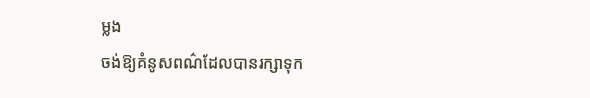ម្លង
ចង់ឱ្យគំនូសពណ៌ដែលបានរក្សាទុក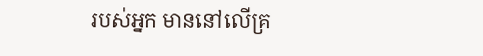របស់អ្នក មាននៅលើគ្រ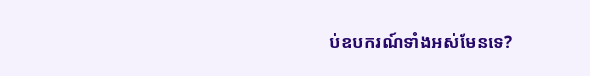ប់ឧបករណ៍ទាំងអស់មែនទេ?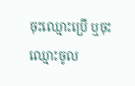ចុះឈ្មោះប្រើ ឬចុះឈ្មោះចូល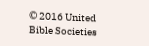© 2016 United Bible Societies